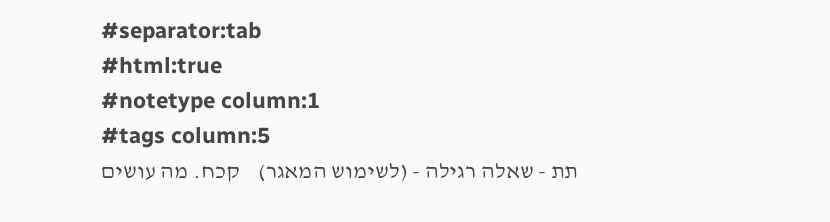#separator:tab
#html:true
#notetype column:1
#tags column:5
תת - שאלה רגילה - (לשימוש המאגר)    קכח. מה עושים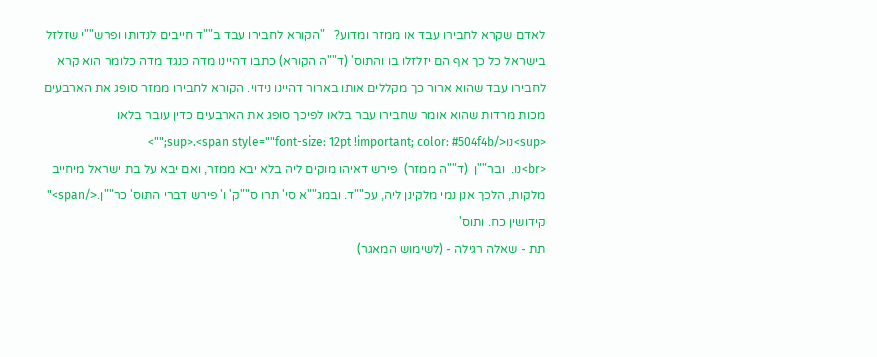לאדם שקרא לחבירו עבד או ממזר ומדוע?   "הקורא לחבירו עבד ב""ד חייבים לנדותו ופרש""י שזלזל בישראל כל כך אף הם יזלזלו בו והתוס' (ד""ה הקורא) כתבו דהיינו מדה כנגד מדה כלומר הוא קרא לחבירו עבד שהוא ארור כך מקללים אותו בארור דהיינו נידוי. הקורא לחבירו ממזר סופג את הארבעים מכות מרדות שהוא אומר שחבירו עבר בלאו לפיכך סופג את הארבעים כדין עובר בלאו <sup>נו</sup>.<span style=""font-size: 12pt !important; color: #504f4b;"">
<br>נו.  ובר""ן  (ד""ה ממזר)  פירש דאיהו מוקים ליה בלא יבא ממזר, ואם יבא על בת ישראל מיחייב מלקות, הלכך אנן נמי מלקינן ליה, עכ""ד. ובמג""א סי' תרו ס""ק' ו' פירש דברי התוס' כר""ן.</span>"  קידושין כח. ותוס'
תת - שאלה רגילה - (לשימוש המאגר)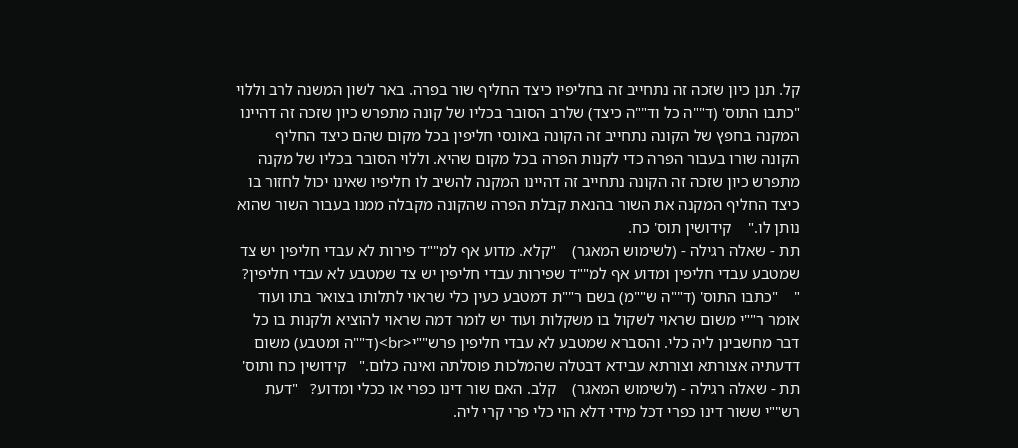קל. תנן כיון שזכה זה נתחייב זה בחליפיו כיצד החליף שור בפרה. באר לשון המשנה לרב וללוי    "כתבו התוס' (ד""ה כל וד""ה כיצד) שלרב הסובר בכליו של קונה מתפרש כיון שזכה זה דהיינו המקנה בחפץ של הקונה נתחייב זה הקונה באונסי חליפין בכל מקום שהם כיצד החליף הקונה שורו בעבור הפרה כדי לקנות הפרה בכל מקום שהיא. וללוי הסובר בכליו של מקנה מתפרש כיון שזכה זה הקונה נתחייב זה דהיינו המקנה להשיב לו חליפיו שאינו יכול לחזור בו כיצד החליף המקנה את השור בהנאת קבלת הפרה שהקונה מקבלה ממנו בעבור השור שהוא נותן לו."    קידושין תוס' כח.
תת - שאלה רגילה - (לשימוש המאגר)    "קלא. מדוע אף למ""ד פירות לא עבדי חליפין יש צד שמטבע עבדי חליפין ומדוע אף למ""ד שפירות עבדי חליפין יש צד שמטבע לא עבדי חליפין? "    "כתבו התוס' (ד""ה ש""מ) בשם ר""ת דמטבע כעין כלי שראוי לתלותו בצואר בתו ועוד אומר ר""י משום שראוי לשקול בו משקלות ועוד יש לומר דמה שראוי להוציא ולקנות בו כל דבר מחשבינן ליה כלי. והסברא שמטבע לא עבדי חליפין פרש""י<br>(ד""ה ומטבע) משום דדעתיה אצורתא וצורתא עבידא דבטלה שהמלכות פוסלתה ואינה כלום."   קידושין כח ותוס'
תת - שאלה רגילה - (לשימוש המאגר)    קלב. האם שור דינו כפרי או ככלי ומדוע?   "דעת רש""י ששור דינו כפרי דכל מידי דלא הוי כלי פרי קרי ליה.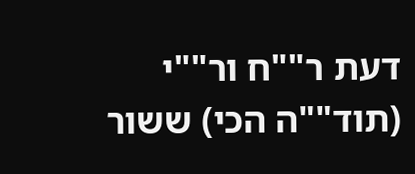דעת ר""ח ור""י (תוד""ה הכי) ששור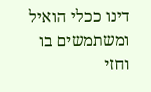דינו ככלי הואיל ומשתמשים בו וחזי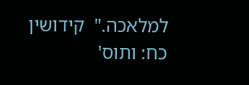למלאכה."  קידושין כח: ותוס'